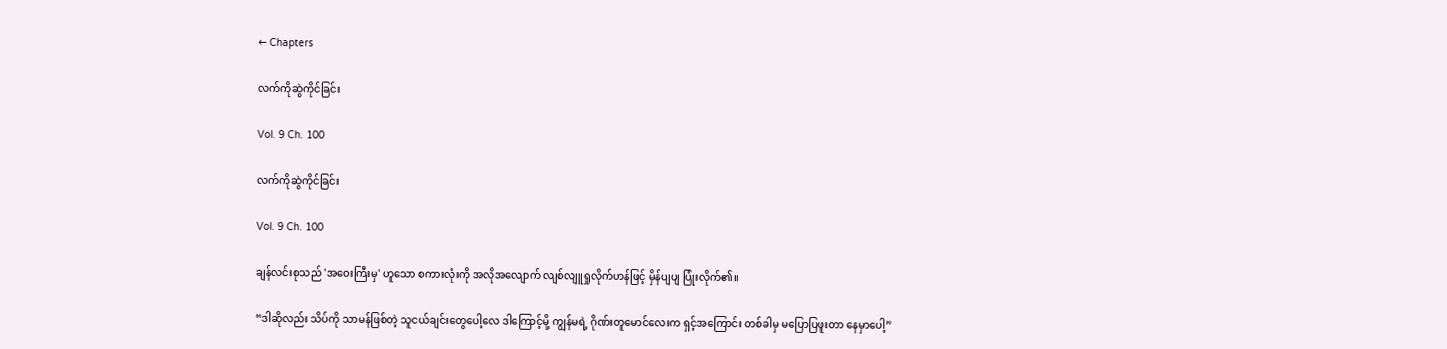← Chapters

လက်ကိုဆွဲကိုင်ခြင်း

Vol. 9 Ch. 100

လက်ကိုဆွဲကိုင်ခြင်း

Vol. 9 Ch. 100

ချန်လင်းစုသည် 'အဝေးကြီးမှ' ဟူသော စကားလုံးကို အလိုအလျောက် လျစ်လျူရှုလိုက်ဟန်ဖြင့် မှိန်ပျပျ ပြုံးလိုက်၏။

“ဒါဆိုလည်း သိပ်ကို သာမန်ဖြစ်တဲ့ သူငယ်ချင်းတွေပေါ့လေ ဒါကြောင့်မို့ ကျွန်မရဲ့ ဂိုဏ်းတူမောင်လေးက ရှင့်အကြောင်း တစ်ခါမှ မပြောပြဖူးတာ နေမှာပေါ့”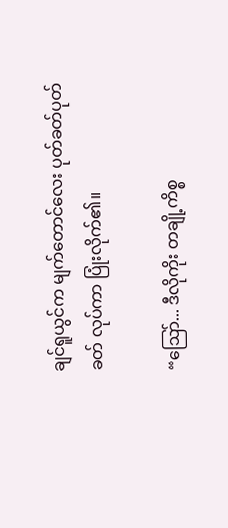ချင်ရူယွင်က မျက်တောင်လေး ပုတ်ခတ်ပုတ်ခတ် လုပ်ကာ ပြုံးလိုက်၏။

“ဩော်... ဒီလိုကိုး တချို့ကိစ္စ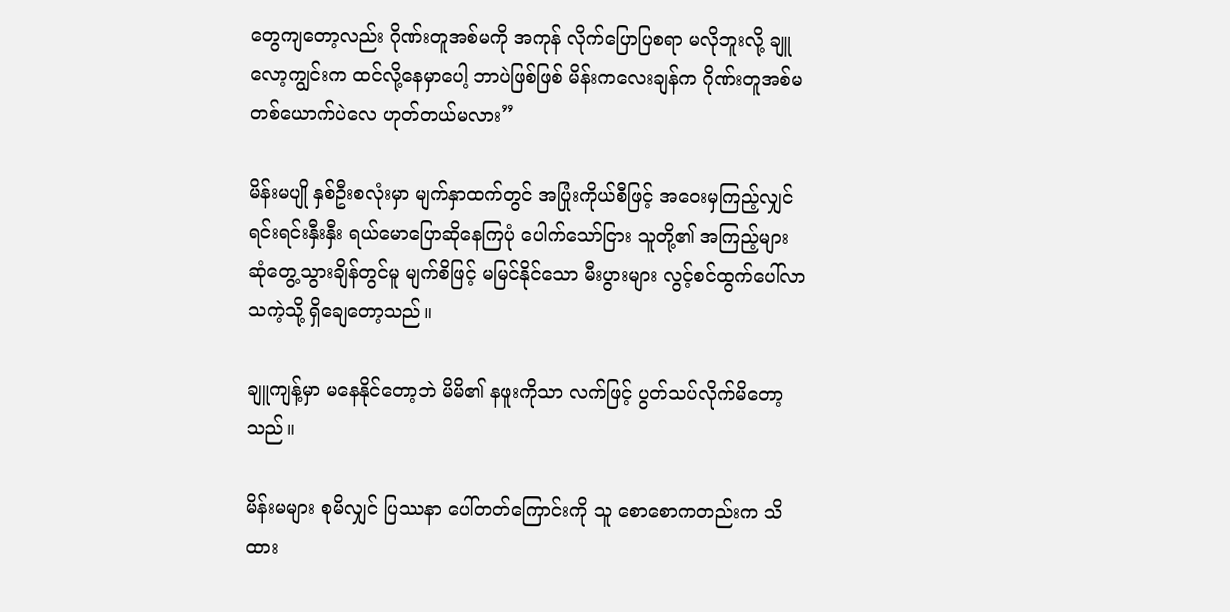တွေကျတော့လည်း ဂိုဏ်းတူအစ်မကို အကုန် လိုက်ပြောပြစရာ မလိုဘူးလို့ ချူလော့ကျွင်းက ထင်လို့နေမှာပေါ့ ဘာပဲဖြစ်ဖြစ် မိန်းကလေးချန်က ဂိုဏ်းတူအစ်မ တစ်ယောက်ပဲလေ ဟုတ်တယ်မလား”

မိန်းမပျို နှစ်ဦးစလုံးမှာ မျက်နှာထက်တွင် အပြုံးကိုယ်စီဖြင့် အဝေးမှကြည့်လျှင် ရင်းရင်းနှီးနှီး ရယ်မောပြောဆိုနေကြပုံ ပေါက်သော်ငြား သူတို့၏ အကြည့်များ ဆုံတွေ့သွားချိန်တွင်မူ မျက်စိဖြင့် မမြင်နိုင်သော မီးပွားများ လွင့်စင်ထွက်ပေါ်လာသကဲ့သို့ ရှိချေတော့သည်။

ချူကျန့်မှာ မနေနိုင်တော့ဘဲ မိမိ၏ နဖူးကိုသာ လက်ဖြင့် ပွတ်သပ်လိုက်မိတော့သည်။

မိန်းမများ စုမိလျှင် ပြဿနာ ပေါ်တတ်ကြောင်းကို သူ စောစောကတည်းက သိထား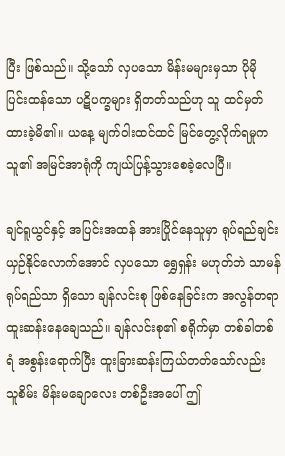ပြီး ဖြစ်သည်။ သို့သော် လှပသော မိန်းမများမှသာ ပိုမို ပြင်းထန်သော ပဋိပက္ခများ ရှိတတ်သည်ဟု သူ ထင်မှတ်ထားခဲ့မိ၏။ ယနေ့ မျက်ဝါးထင်ထင် မြင်တွေ့လိုက်ရမှုက သူ၏ အမြင်အာရုံကို ကျယ်ပြန့်သွားစေခဲ့လေပြီ။

ချင်ရူယွင်နှင့် အပြင်းအထန် အားပြိုင်နေသူမှာ ရုပ်ရည်ချင်း ယှဉ်နိုင်လောက်အောင် လှပသော ရွှေရှန်း မဟုတ်ဘဲ သာမန်ရုပ်ရည်သာ ရှိသော ချန်လင်းစု ဖြစ်နေခြင်းက အလွန်တရာ ထူးဆန်းနေချေသည်။ ချန်လင်းစု၏ စရိုက်မှာ တစ်ခါတစ်ရံ အစွန်းရောက်ပြီး ထူးခြားဆန်းကြယ်တတ်သော်လည်း သူစိမ်း မိန်းမချောလေး တစ်ဦးအပေါ် ဤ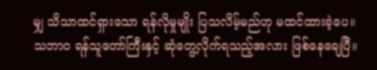မျှ သိသာထင်ရှားသော ရန်လိုမှုမျိုး ပြသလိမ့်မည်ဟု မထင်ထားခဲ့ပေ။ သဘာဝ ရန်သူတော်ကြီးနှင့် ဆုံတွေ့လိုက်ရသည့်အလား ဖြစ်နေချေပြီ။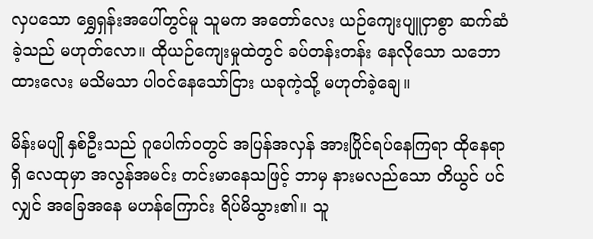လှပသော ရွှေရှန်းအပေါ်တွင်မူ သူမက အတော်လေး ယဉ်ကျေးပျူငှာစွာ ဆက်ဆံခဲ့သည် မဟုတ်လော။ ထိုယဉ်ကျေးမှုထဲတွင် ခပ်တန်းတန်း နေလိုသော သဘောထားလေး မသိမသာ ပါဝင်နေသော်ငြား ယခုကဲ့သို့ မဟုတ်ခဲ့ချေ။

မိန်းမပျို နှစ်ဦးသည် ဂူပေါက်ဝတွင် အပြန်အလှန် အားပြိုင်ရပ်နေကြရာ ထိုနေရာရှိ လေထုမှာ အလွန်အမင်း တင်းမာနေသဖြင့် ဘာမှ နားမလည်သော တိယွင် ပင်လျှင် အခြေအနေ မဟန်ကြောင်း ရိပ်မိသွား၏။ သူ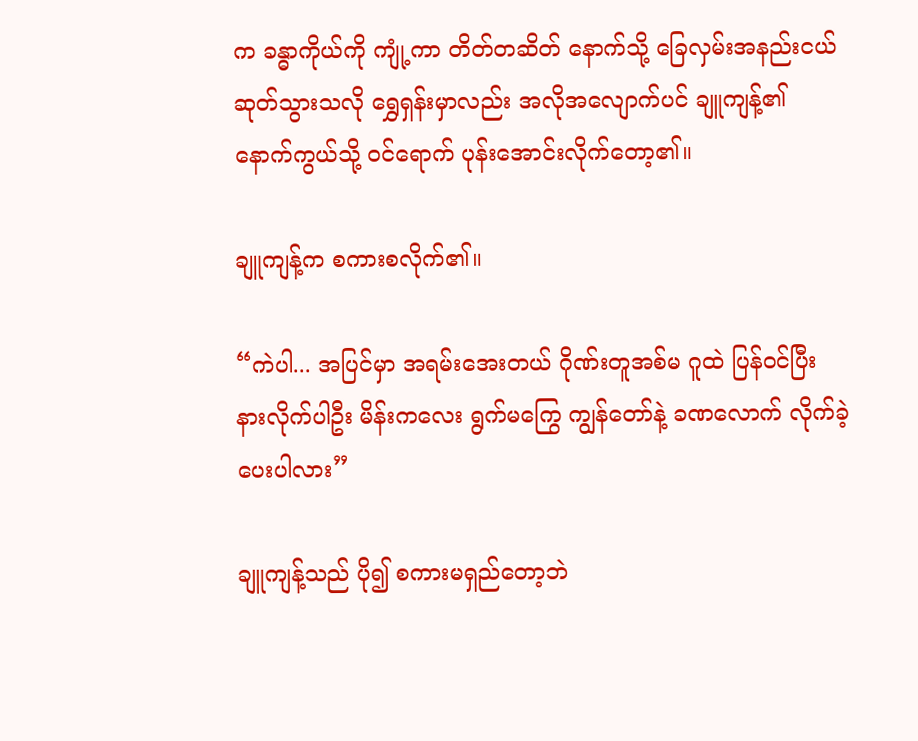က ခန္ဓာကိုယ်ကို ကျုံ့ကာ တိတ်တဆိတ် နောက်သို့ ခြေလှမ်းအနည်းငယ် ဆုတ်သွားသလို ရွှေရှန်းမှာလည်း အလိုအလျောက်ပင် ချူကျန့်၏ နောက်ကွယ်သို့ ဝင်ရောက် ပုန်းအောင်းလိုက်တော့၏။

ချူကျန့်က စကားစလိုက်၏။

“ကဲပါ... အပြင်မှာ အရမ်းအေးတယ် ဂိုဏ်းတူအစ်မ ဂူထဲ ပြန်ဝင်ပြီး နားလိုက်ပါဦး မိန်းကလေး ရွက်မကြွေ ကျွန်တော်နဲ့ ခဏလောက် လိုက်ခဲ့ပေးပါလား”

ချူကျန့်သည် ပို၍ စကားမရှည်တော့ဘဲ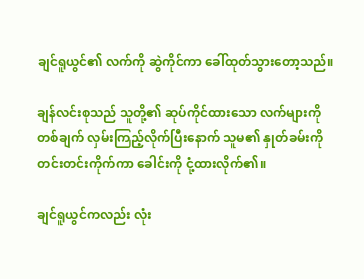ချင်ရူယွင်၏ လက်ကို ဆွဲကိုင်ကာ ခေါ်ထုတ်သွားတော့သည်။

ချန်လင်းစုသည် သူတို့၏ ဆုပ်ကိုင်ထားသော လက်များကို တစ်ချက် လှမ်းကြည့်လိုက်ပြီးနောက် သူမ၏ နှုတ်ခမ်းကို တင်းတင်းကိုက်ကာ ခေါင်းကို ငုံ့ထားလိုက်၏။

ချင်ရူယွင်ကလည်း လုံး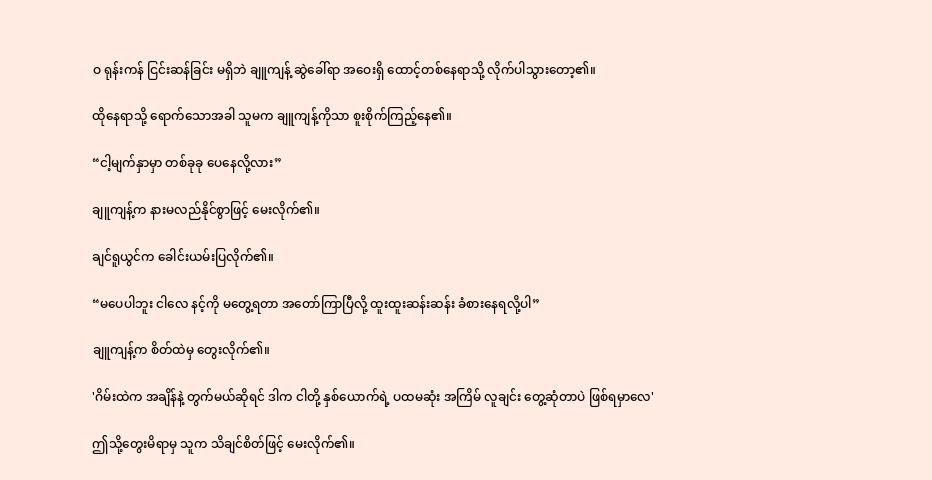ဝ ရုန်းကန် ငြင်းဆန်ခြင်း မရှိဘဲ ချူကျန့် ဆွဲခေါ်ရာ အဝေးရှိ ထောင့်တစ်နေရာသို့ လိုက်ပါသွားတော့၏။

ထိုနေရာသို့ ရောက်သောအခါ သူမက ချူကျန့်ကိုသာ စူးစိုက်ကြည့်နေ၏။

“ငါ့မျက်နှာမှာ တစ်ခုခု ပေနေလို့လား”

ချူကျန့်က နားမလည်နိုင်စွာဖြင့် မေးလိုက်၏။

ချင်ရူယွင်က ခေါင်းယမ်းပြလိုက်၏။

“မပေပါဘူး ငါလေ နင့်ကို မတွေ့ရတာ အတော်ကြာပြီလို့ ထူးထူးဆန်းဆန်း ခံစားနေရလို့ပါ”

ချူကျန့်က စိတ်ထဲမှ တွေးလိုက်၏။

'ဂိမ်းထဲက အချိန်နဲ့ တွက်မယ်ဆိုရင် ဒါက ငါတို့ နှစ်ယောက်ရဲ့ ပထမဆုံး အကြိမ် လူချင်း တွေ့ဆုံတာပဲ ဖြစ်ရမှာလေ'

ဤသို့တွေးမိရာမှ သူက သိချင်စိတ်ဖြင့် မေးလိုက်၏။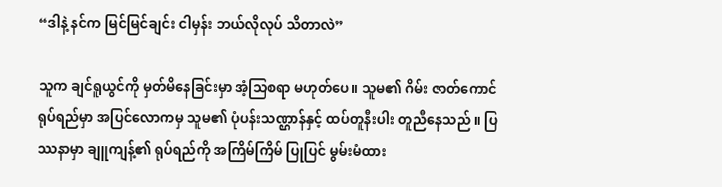“ဒါနဲ့ နင်က မြင်မြင်ချင်း ငါမှန်း ဘယ်လိုလုပ် သိတာလဲ”

သူက ချင်ရူယွင်ကို မှတ်မိနေခြင်းမှာ အံ့သြစရာ မဟုတ်ပေ။ သူမ၏ ဂိမ်း ဇာတ်ကောင် ရုပ်ရည်မှာ အပြင်လောကမှ သူမ၏ ပုံပန်းသဏ္ဌာန်နှင့် ထပ်တူနီးပါး တူညီနေသည် ။ ပြဿနာမှာ ချူကျန့်၏ ရုပ်ရည်ကို အကြိမ်ကြိမ် ပြုပြင် မွမ်းမံထား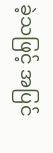ခဲ့သဖြင့် အပြင်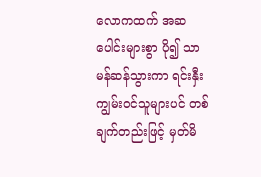လောကထက် အဆပေါင်းများစွာ ပို၍ သာမန်ဆန်သွားကာ ရင်းနှီးကျွမ်းဝင်သူများပင် တစ်ချက်တည်းဖြင့် မှတ်မိ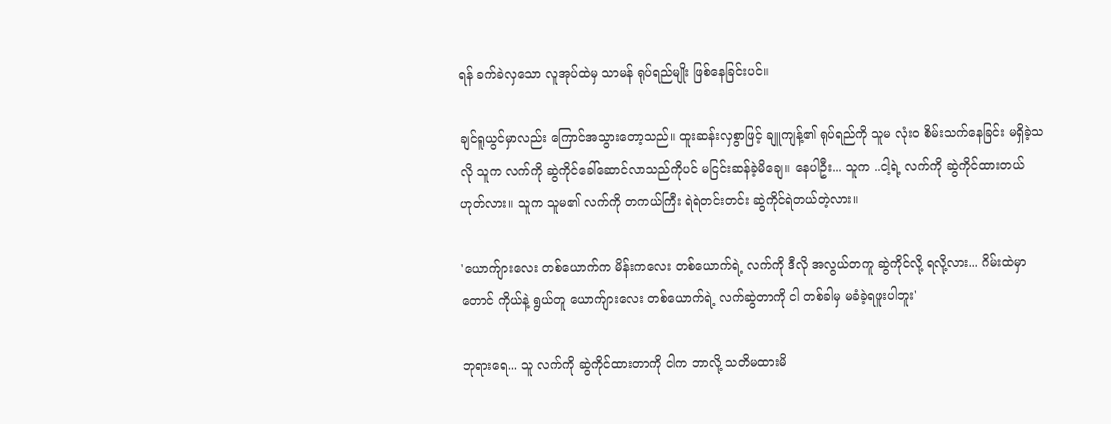ရန် ခက်ခဲလှသော လူအုပ်ထဲမှ သာမန် ရုပ်ရည်မျိုး ဖြစ်နေခြင်းပင်။

ချင်ရူယွင်မှာလည်း ကြောင်အသွားတော့သည်။ ထူးဆန်းလှစွာဖြင့် ချူကျန့်၏ ရုပ်ရည်ကို သူမ လုံးဝ စိမ်းသက်နေခြင်း မရှိခဲ့သလို သူက လက်ကို ဆွဲကိုင်ခေါ်ဆောင်လာသည်ကိုပင် မငြင်းဆန်ခဲ့မိချေ။ နေပါဦး... သူက ..ငါ့ရဲ့ လက်ကို ဆွဲကိုင်ထားတယ် ဟုတ်လား။ သူက သူမ၏ လက်ကို တကယ်ကြီး ရဲရဲတင်းတင်း ဆွဲကိုင်ရဲတယ်တဲ့လား။

'ယောက်ျားလေး တစ်ယောက်က မိန်းကလေး တစ်ယောက်ရဲ့ လက်ကို ဒီလို အလွယ်တကူ ဆွဲကိုင်လို့ ရလို့လား... ဂိမ်းထဲမှာတောင် ကိုယ်နဲ့ ရွယ်တူ ယောက်ျားလေး တစ်ယောက်ရဲ့ လက်ဆွဲတာကို ငါ တစ်ခါမှ မခံခဲ့ရဖူးပါဘူး'

ဘုရားရေ... သူ လက်ကို ဆွဲကိုင်ထားတာကို ငါက ဘာလို့ သတိမထားမိ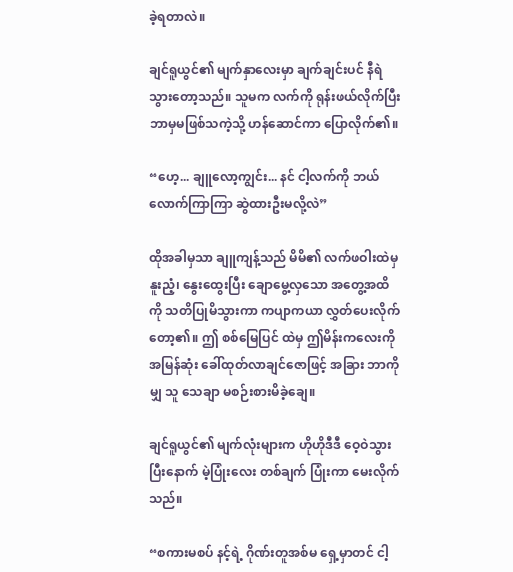ခဲ့ရတာလဲ။

ချင်ရူယွင်၏ မျက်နှာလေးမှာ ချက်ချင်းပင် နီရဲသွားတော့သည်။ သူမက လက်ကို ရုန်းဖယ်လိုက်ပြီး ဘာမှမဖြစ်သကဲ့သို့ ဟန်ဆောင်ကာ ပြောလိုက်၏။

“ဟေ့... ချူလော့ကျွင်း... နင် ငါ့လက်ကို ဘယ်လောက်ကြာကြာ ဆွဲထားဦးမလို့လဲ”

ထိုအခါမှသာ ချူကျန့်သည် မိမိ၏ လက်ဖဝါးထဲမှ နူးညံ့၊ နွေးထွေးပြီး ချောမွေ့လှသော အတွေ့အထိကို သတိပြုမိသွားကာ ကပျာကယာ လွှတ်ပေးလိုက်တော့၏။ ဤ စစ်မြေပြင် ထဲမှ ဤမိန်းကလေးကို အမြန်ဆုံး ခေါ်ထုတ်လာချင်ဇောဖြင့် အခြား ဘာကိုမျှ သူ သေချာ မစဉ်းစားမိခဲ့ချေ။

ချင်ရူယွင်၏ မျက်လုံးများက ဟိုဟိုဒီဒီ ဝေ့ဝဲသွားပြီးနောက် မဲ့ပြုံးလေး တစ်ချက် ပြုံးကာ မေးလိုက်သည်။

“စကားမစပ် နင့်ရဲ့ ဂိုဏ်းတူအစ်မ ရှေ့မှာတင် ငါ့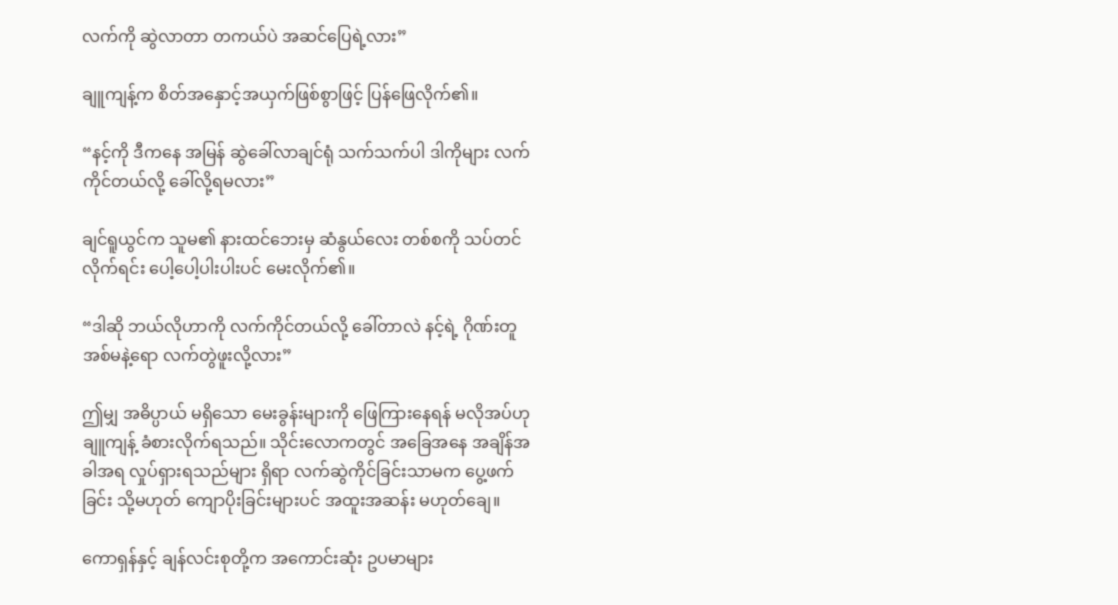လက်ကို ဆွဲလာတာ တကယ်ပဲ အဆင်ပြေရဲ့လား”

ချူကျန့်က စိတ်အနှောင့်အယှက်ဖြစ်စွာဖြင့် ပြန်ဖြေလိုက်၏။

“နင့်ကို ဒီကနေ အမြန် ဆွဲခေါ်လာချင်ရုံ သက်သက်ပါ ဒါကိုများ လက်ကိုင်တယ်လို့ ခေါ်လို့ရမလား”

ချင်ရူယွင်က သူမ၏ နားထင်ဘေးမှ ဆံနွယ်လေး တစ်စကို သပ်တင်လိုက်ရင်း ပေါ့ပေါ့ပါးပါးပင် မေးလိုက်၏။

“ဒါဆို ဘယ်လိုဟာကို လက်ကိုင်တယ်လို့ ခေါ်တာလဲ နင့်ရဲ့ ဂိုဏ်းတူအစ်မနဲ့ရော လက်တွဲဖူးလို့လား”

ဤမျှ အဓိပ္ပာယ် မရှိသော မေးခွန်းများကို ဖြေကြားနေရန် မလိုအပ်ဟု ချူကျန့် ခံစားလိုက်ရသည်။ သိုင်းလောကတွင် အခြေအနေ အချိန်အခါအရ လှုပ်ရှားရသည်များ ရှိရာ လက်ဆွဲကိုင်ခြင်းသာမက ပွေ့ဖက်ခြင်း သို့မဟုတ် ကျောပိုးခြင်းများပင် အထူးအဆန်း မဟုတ်ချေ။

ကောရှန်နှင့် ချန်လင်းစုတို့က အကောင်းဆုံး ဥပမာများ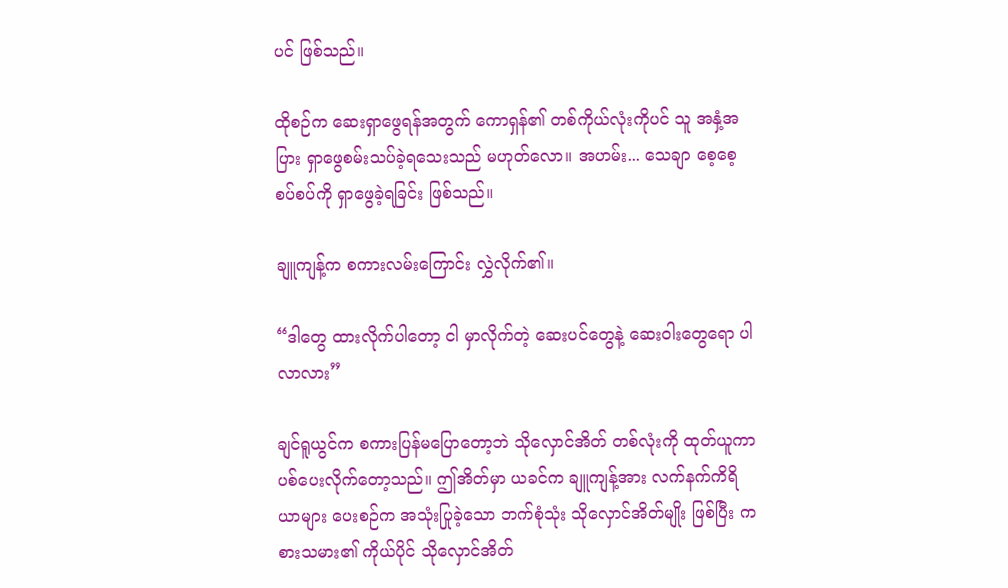ပင် ဖြစ်သည်။

ထိုစဉ်က ဆေးရှာဖွေရန်အတွက် ကောရှန်၏ တစ်ကိုယ်လုံးကိုပင် သူ အနှံ့အပြား ရှာဖွေစမ်းသပ်ခဲ့ရသေးသည် မဟုတ်လော။ အဟမ်း... သေချာ စေ့စေ့စပ်စပ်ကို ရှာဖွေခဲ့ရခြင်း ဖြစ်သည်။

ချူကျန့်က စကားလမ်းကြောင်း လွှဲလိုက်၏။

“ဒါတွေ ထားလိုက်ပါတော့ ငါ မှာလိုက်တဲ့ ဆေးပင်တွေနဲ့ ဆေးဝါးတွေရော ပါလာလား”

ချင်ရူယွင်က စကားပြန်မပြောတော့ဘဲ သိုလှောင်အိတ် တစ်လုံးကို ထုတ်ယူကာ ပစ်ပေးလိုက်တော့သည်။ ဤအိတ်မှာ ယခင်က ချူကျန့်အား လက်နက်ကိရိယာများ ပေးစဉ်က အသုံးပြုခဲ့သော ဘက်စုံသုံး သိုလှောင်အိတ်မျိုး ဖြစ်ပြီး ကစားသမား၏ ကိုယ်ပိုင် သိုလှောင်အိတ်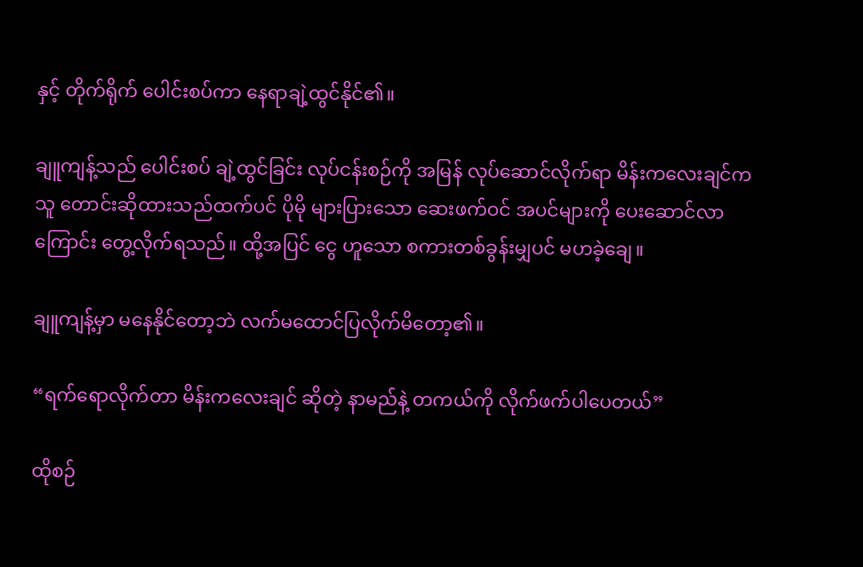နှင့် တိုက်ရိုက် ပေါင်းစပ်ကာ နေရာချဲ့ထွင်နိုင်၏။

ချူကျန့်သည် ပေါင်းစပ် ချဲ့ထွင်ခြင်း လုပ်ငန်းစဉ်ကို အမြန် လုပ်ဆောင်လိုက်ရာ မိန်းကလေးချင်က သူ တောင်းဆိုထားသည်ထက်ပင် ပိုမို များပြားသော ဆေးဖက်ဝင် အပင်များကို ပေးဆောင်လာကြောင်း တွေ့လိုက်ရသည်။ ထို့အပြင် ငွေ ဟူသော စကားတစ်ခွန်းမျှပင် မဟခဲ့ချေ။

ချူကျန့်မှာ မနေနိုင်တော့ဘဲ လက်မထောင်ပြလိုက်မိတော့၏။

“ရက်ရောလိုက်တာ မိန်းကလေးချင် ဆိုတဲ့ နာမည်နဲ့ တကယ်ကို လိုက်ဖက်ပါပေတယ်”

ထိုစဉ်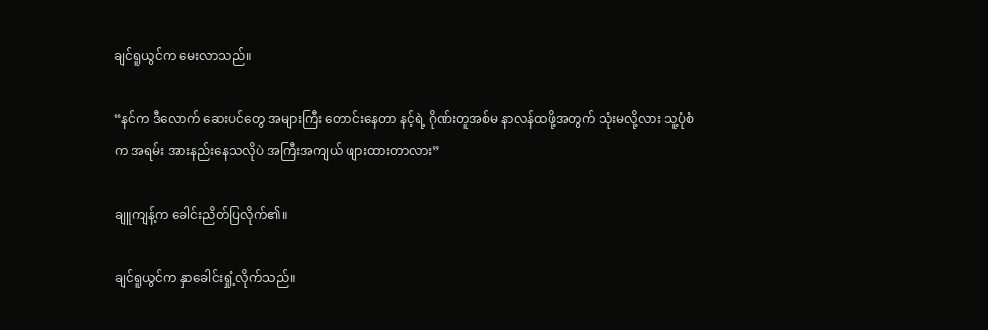ချင်ရူယွင်က မေးလာသည်။

“နင်က ဒီလောက် ဆေးပင်တွေ အများကြီး တောင်းနေတာ နင့်ရဲ့ ဂိုဏ်းတူအစ်မ နာလန်ထဖို့အတွက် သုံးမလို့လား သူ့ပုံစံက အရမ်း အားနည်းနေသလိုပဲ အကြီးအကျယ် ဖျားထားတာလား”

ချူကျန့်က ခေါင်းညိတ်ပြလိုက်၏။

ချင်ရူယွင်က နှာခေါင်းရှုံ့လိုက်သည်။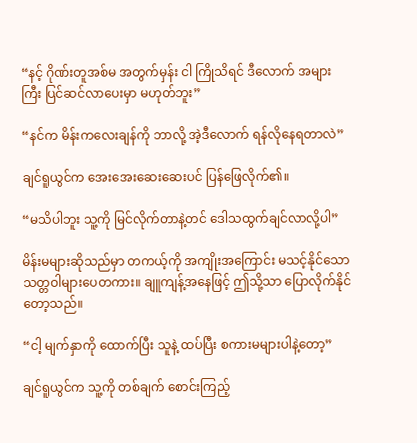“နင့် ဂိုဏ်းတူအစ်မ အတွက်မှန်း ငါ ကြိုသိရင် ဒီလောက် အများကြီး ပြင်ဆင်လာပေးမှာ မဟုတ်ဘူး”

“နင်က မိန်းကလေးချန်ကို ဘာလို့ အဲ့ဒီလောက် ရန်လိုနေရတာလဲ”

ချင်ရူယွင်က အေးအေးဆေးဆေးပင် ပြန်ဖြေလိုက်၏။

“မသိပါဘူး သူ့ကို မြင်လိုက်တာနဲ့တင် ဒေါသထွက်ချင်လာလို့ပါ”

မိန်းမများဆိုသည်မှာ တကယ့်ကို အကျိုးအကြောင်း မသင့်နိုင်သော သတ္တဝါများပေတကား။ ချူကျန့်အနေဖြင့် ဤသို့သာ ပြောလိုက်နိုင်တော့သည်။

“ငါ့ မျက်နှာကို ထောက်ပြီး သူနဲ့ ထပ်ပြီး စကားမများပါနဲ့တော့”

ချင်ရူယွင်က သူ့ကို တစ်ချက် စောင်းကြည့်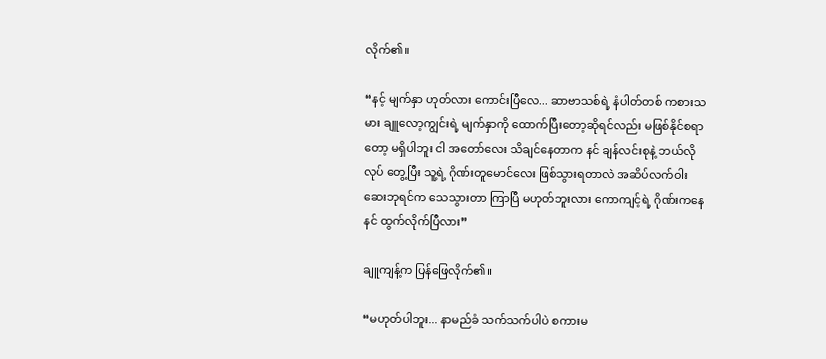လိုက်၏။

“နင့် မျက်နှာ ဟုတ်လား ကောင်းပြီလေ... ဆာဗာသစ်ရဲ့ နံပါတ်တစ် ကစားသမား ချူလော့ကျွင်းရဲ့ မျက်နှာကို ထောက်ပြီးတော့ဆိုရင်လည်း မဖြစ်နိုင်စရာတော့ မရှိပါဘူး ငါ အတော်လေး သိချင်နေတာက နင် ချန်လင်းစုနဲ့ ဘယ်လိုလုပ် တွေ့ပြီး သူ့ရဲ့ ဂိုဏ်းတူမောင်လေး ဖြစ်သွားရတာလဲ အဆိပ်လက်ဝါး ဆေးဘုရင်က သေသွားတာ ကြာပြီ မဟုတ်ဘူးလား ကောကျင့်ရဲ့ ဂိုဏ်းကနေ နင် ထွက်လိုက်ပြီလား”

ချူကျန့်က ပြန်ဖြေလိုက်၏။

“မဟုတ်ပါဘူး... နာမည်ခံ သက်သက်ပါပဲ စကားမ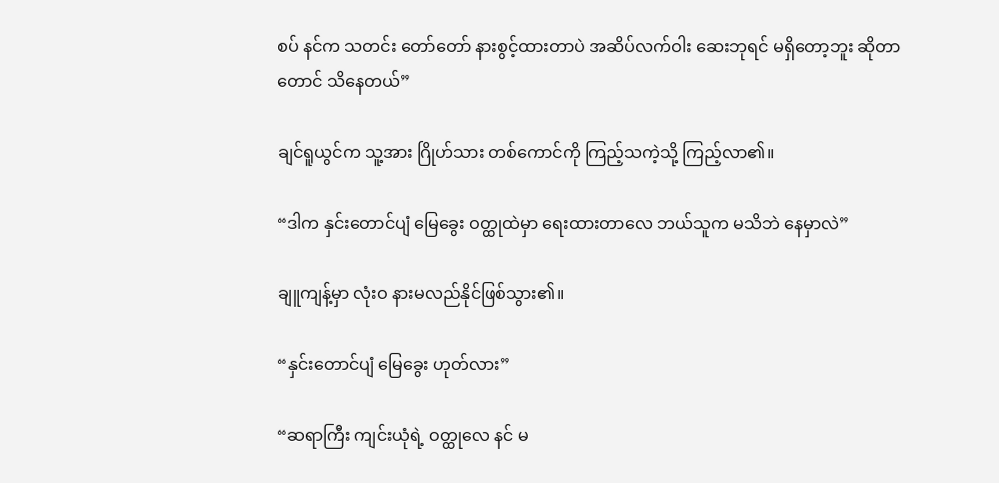စပ် နင်က သတင်း တော်တော် နားစွင့်ထားတာပဲ အဆိပ်လက်ဝါး ဆေးဘုရင် မရှိတော့ဘူး ဆိုတာတောင် သိနေတယ်”

ချင်ရူယွင်က သူ့အား ဂြိုဟ်သား တစ်ကောင်ကို ကြည့်သကဲ့သို့ ကြည့်လာ၏။

“ဒါက နှင်းတောင်ပျံ မြေခွေး ဝတ္ထုထဲမှာ ရေးထားတာလေ ဘယ်သူက မသိဘဲ နေမှာလဲ”

ချူကျန့်မှာ လုံးဝ နားမလည်နိုင်ဖြစ်သွား၏။

“နှင်းတောင်ပျံ မြေခွေး ဟုတ်လား”

“ဆရာကြီး ကျင်းယုံရဲ့ ဝတ္ထုလေ နင် မ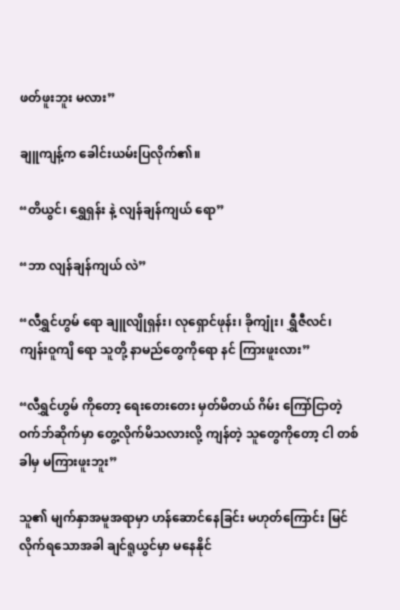ဖတ်ဖူးဘူး မလား”

ချူကျန့်က ခေါင်းယမ်းပြလိုက်၏။

“တိယွင်၊ ရွှေရှန်း နဲ့ လျန်ချန်ကျယ် ရော”

“ဘာ လျန်ချန်ကျယ် လဲ”

“လီရွှင်ဟွမ် ရော ချူလျိုရှန်း၊ လုရှောင်ဖုန်း၊ ခိုကျုံး၊ ရွှီဇီလင်၊ ကျန်းဝူကျိ ရော သူတို့ နာမည်တွေကိုရော နင် ကြားဖူးလား”

“လီရွှင်ဟွမ် ကိုတော့ ရေးတေးတေး မှတ်မိတယ် ဂိမ်း ကြော်ငြာတဲ့ ဝက်ဘ်ဆိုက်မှာ တွေ့လိုက်မိသလားလို့ ကျန်တဲ့ သူတွေကိုတော့ ငါ တစ်ခါမှ မကြားဖူးဘူး”

သူ၏ မျက်နှာအမူအရာမှာ ဟန်ဆောင်နေခြင်း မဟုတ်ကြောင်း မြင်လိုက်ရသောအခါ ချင်ရူယွင်မှာ မနေနိုင်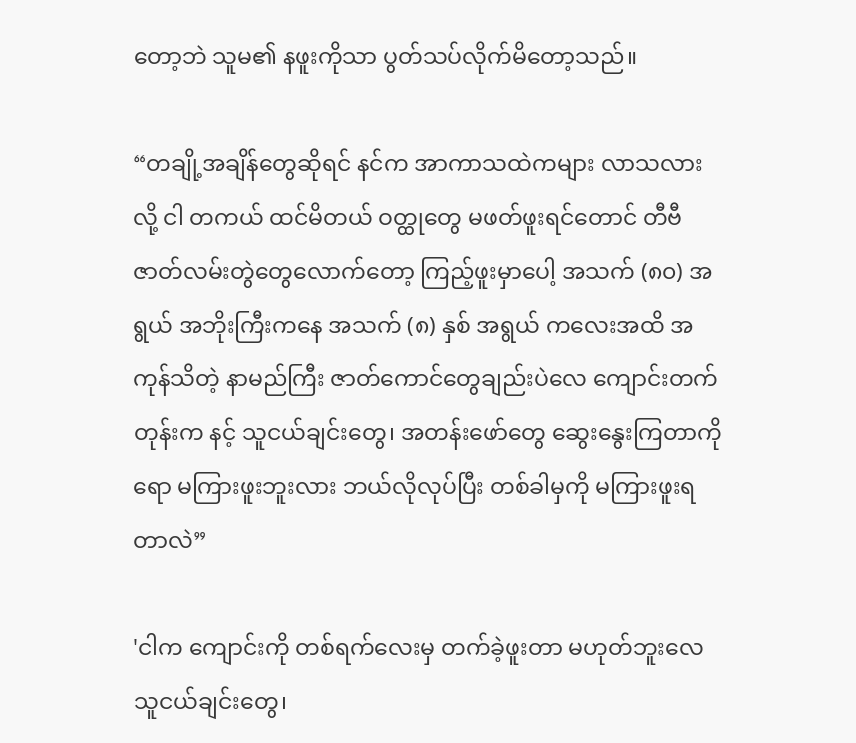တော့ဘဲ သူမ၏ နဖူးကိုသာ ပွတ်သပ်လိုက်မိတော့သည်။

“တချို့အချိန်တွေဆိုရင် နင်က အာကာသထဲကများ လာသလားလို့ ငါ တကယ် ထင်မိတယ် ဝတ္ထုတွေ မဖတ်ဖူးရင်တောင် တီဗီ ဇာတ်လမ်းတွဲတွေလောက်တော့ ကြည့်ဖူးမှာပေါ့ အသက် (၈၀) အရွယ် အဘိုးကြီးကနေ အသက် (၈) နှစ် အရွယ် ကလေးအထိ အကုန်သိတဲ့ နာမည်ကြီး ဇာတ်ကောင်တွေချည်းပဲလေ ကျောင်းတက်တုန်းက နင့် သူငယ်ချင်းတွေ၊ အတန်းဖော်တွေ ဆွေးနွေးကြတာကိုရော မကြားဖူးဘူးလား ဘယ်လိုလုပ်ပြီး တစ်ခါမှကို မကြားဖူးရတာလဲ”

'ငါက ကျောင်းကို တစ်ရက်လေးမှ တက်ခဲ့ဖူးတာ မဟုတ်ဘူးလေ သူငယ်ချင်းတွေ၊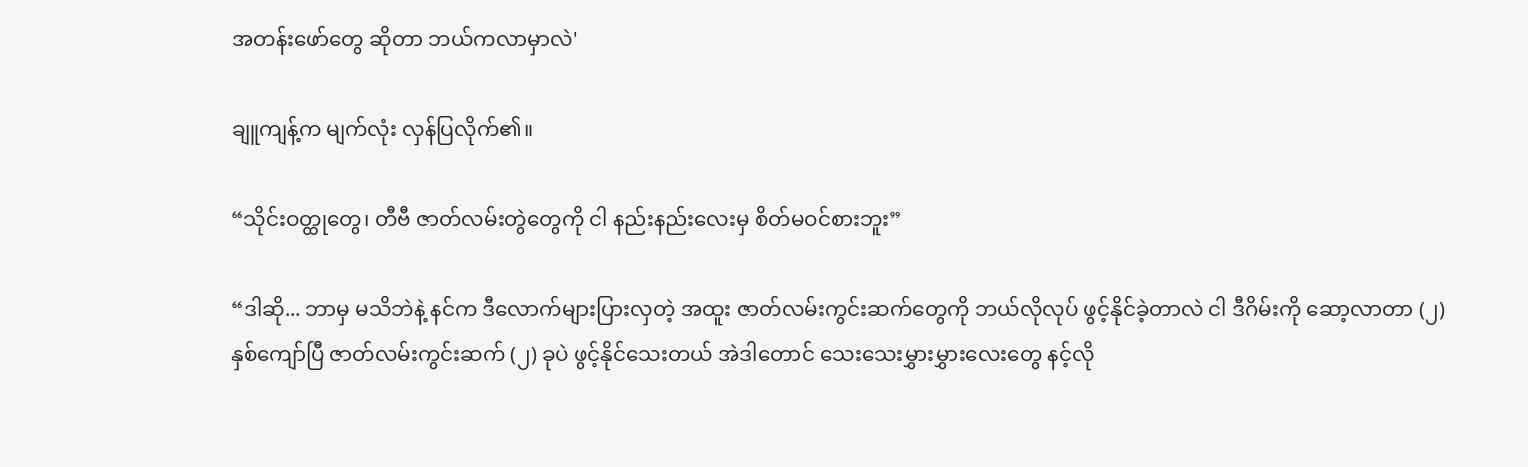အတန်းဖော်တွေ ဆိုတာ ဘယ်ကလာမှာလဲ'

ချူကျန့်က မျက်လုံး လှန်ပြလိုက်၏။

“သိုင်းဝတ္ထုတွေ၊ တီဗီ ဇာတ်လမ်းတွဲတွေကို ငါ နည်းနည်းလေးမှ စိတ်မဝင်စားဘူး”

“ဒါဆို... ဘာမှ မသိဘဲနဲ့ နင်က ဒီလောက်များပြားလှတဲ့ အထူး ဇာတ်လမ်းကွင်းဆက်တွေကို ဘယ်လိုလုပ် ဖွင့်နိုင်ခဲ့တာလဲ ငါ ဒီဂိမ်းကို ဆော့လာတာ (၂) နှစ်ကျော်ပြီ ဇာတ်လမ်းကွင်းဆက် (၂) ခုပဲ ဖွင့်နိုင်သေးတယ် အဲဒါတောင် သေးသေးမွှားမွှားလေးတွေ နင့်လို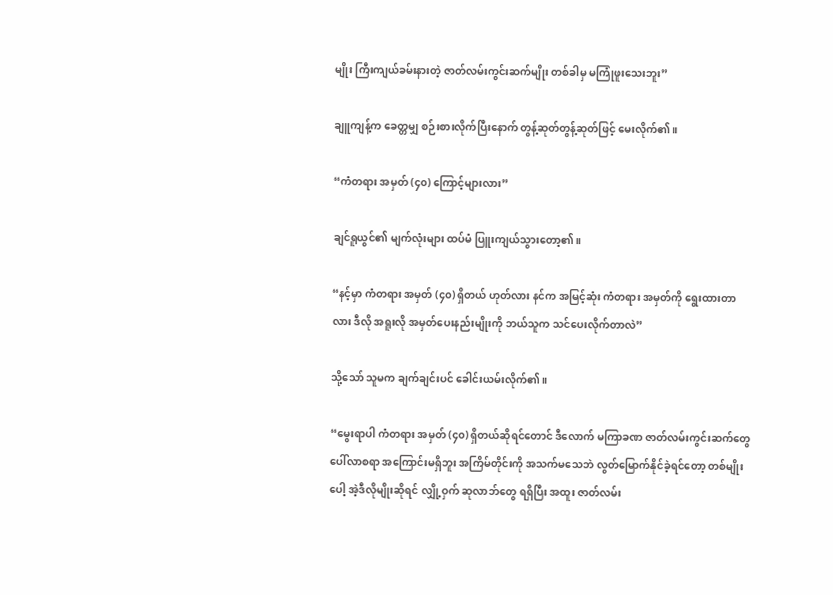မျိုး ကြီးကျယ်ခမ်းနားတဲ့ ဇာတ်လမ်းကွင်းဆက်မျိုး တစ်ခါမှ မကြုံဖူးသေးဘူး”

ချူကျန့်က ခေတ္တမျှ စဉ်းစားလိုက်ပြီးနောက် တွန့်ဆုတ်တွန့်ဆုတ်ဖြင့် မေးလိုက်၏။

“ကံတရား အမှတ် (၄၀) ကြောင့်များလား”

ချင်ရူယွင်၏ မျက်လုံးများ ထပ်မံ ပြူးကျယ်သွားတော့၏။

“နင့်မှာ ကံတရား အမှတ် (၄၀) ရှိတယ် ဟုတ်လား နင်က အမြင့်ဆုံး ကံတရား အမှတ်ကို ရွေးထားတာလား ဒီလို အရူးလို အမှတ်ပေးနည်းမျိုးကို ဘယ်သူက သင်ပေးလိုက်တာလဲ”

သို့သော် သူမက ချက်ချင်းပင် ခေါင်းယမ်းလိုက်၏။

“မွေးရာပါ ကံတရား အမှတ် (၄၀) ရှိတယ်ဆိုရင်တောင် ဒီလောက် မကြာခဏ ဇာတ်လမ်းကွင်းဆက်တွေ ပေါ်လာစရာ အကြောင်းမရှိဘူး အကြိမ်တိုင်းကို အသက်မသေဘဲ လွတ်မြောက်နိုင်ခဲ့ရင်တော့ တစ်မျိုးပေါ့ အဲ့ဒီလိုမျိုးဆိုရင် လျှို့ဝှက် ဆုလာဘ်တွေ ရရှိပြီး အထူး ဇာတ်လမ်း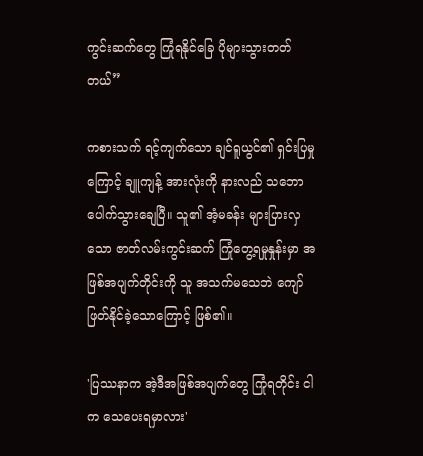ကွင်းဆက်တွေ ကြုံရနိုင်ခြေ ပိုများသွားတတ်တယ်”

ကစားသက် ရင့်ကျက်သော ချင်ရူယွင်၏ ရှင်းပြမှုကြောင့် ချူကျန့် အားလုံးကို နားလည် သဘောပေါက်သွားချေပြီ။ သူ၏ အံ့မခန်း များပြားလှသော ဇာတ်လမ်းကွင်းဆက် ကြုံတွေ့ရမှုနှုန်းမှာ အဖြစ်အပျက်တိုင်းကို သူ အသက်မသေဘဲ ကျော်ဖြတ်နိုင်ခဲ့သောကြောင့် ဖြစ်၏။

'ပြဿနာက အဲ့ဒီအဖြစ်အပျက်တွေ ကြုံရတိုင်း ငါက သေပေးရမှာလား'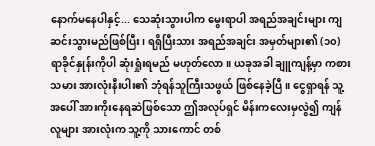နောက်မနေပါနှင့်... သေဆုံးသွားပါက မွေးရာပါ အရည်အချင်းများ ကျဆင်းသွားမည်ဖြစ်ပြီး၊ ရရှိပြီးသား အရည်အချင်း အမှတ်များ၏ (၁၀) ရာခိုင်နှုန်းကိုပါ ဆုံးရှုံးရမည် မဟုတ်လော။ ယခုအခါ ချူကျန့်မှာ ကစားသမား အားလုံးနီးပါး၏ ဘုံရန်သူကြီးသဖွယ် ဖြစ်နေခဲ့ပြီ။ ငွေရှာရန် သူ့အပေါ် အားကိုးနေရဆဲဖြစ်သော ဤအလုပ်ရှင် မိန်းကလေးမှလွဲ၍ ကျန်လူများ အားလုံးက သူ့ကို သားကောင် တစ်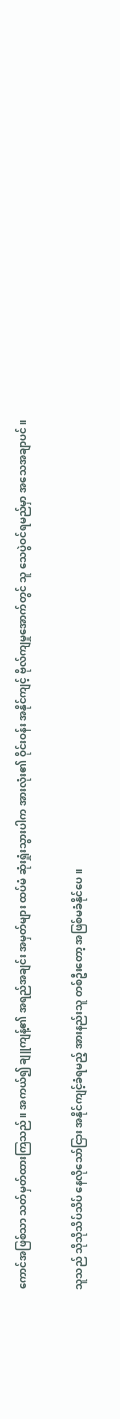ကောင်အဖြစ်သာ သတ်မှတ်ထားကြသည်။ အကယ်၍ ချူကျန့်၏ အရည်အချင်း အမှတ်များ ထပ်မံ ဆုံးရှုံးသွားပါက အားလုံး၏ ဝိုင်းဝန်း အနိုင်ကျင့် ဗိုလ်ကျမှုအောက်တွင် သူ သေပွဲဝင်ရမည်မှာ အသေအချာပင်။

သူသည် သိုသိုသိပ်သိပ် နေလိုသော်ငြား အနိုင်ကျင့်ခံရမည့် အားနည်းသူ တစ်ဦးတော့ အဖြစ်မခံနိုင်ပေ။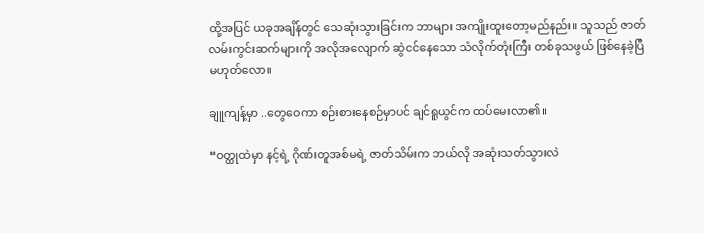ထို့အပြင် ယခုအချိန်တွင် သေဆုံးသွားခြင်းက ဘာများ အကျိုးထူးတော့မည်နည်း။ သူသည် ဇာတ်လမ်းကွင်းဆက်များကို အလိုအလျောက် ဆွဲငင်နေသော သံလိုက်တုံးကြီး တစ်ခုသဖွယ် ဖြစ်နေခဲ့ပြီ မဟုတ်လော။

ချူကျန့်မှာ ..တွေဝေကာ စဉ်းစားနေစဉ်မှာပင် ချင်ရူယွင်က ထပ်မေးလာ၏။

“ဝတ္ထုထဲမှာ နင့်ရဲ့ ဂိုဏ်းတူအစ်မရဲ့ ဇာတ်သိမ်းက ဘယ်လို အဆုံးသတ်သွားလဲ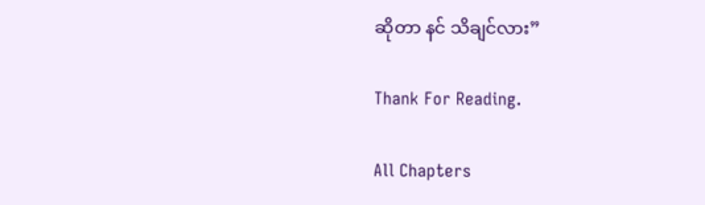ဆိုတာ နင် သိချင်လား”

Thank For Reading.

All Chapters